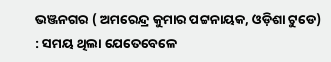ଭଞ୍ଜନଗର ( ଅମରେନ୍ଦ୍ର କୁମାର ପଟ୍ଟନାୟକ, ଓଡ଼ିଶା ଟୁଡେ) : ସମୟ ଥିଲା ଯେତେବେଳେ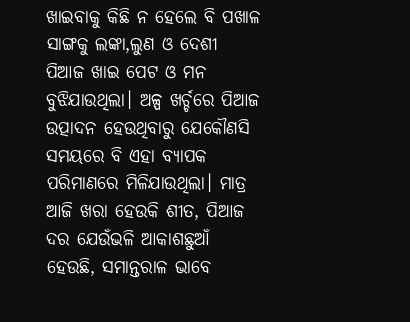ଖାଇବାକୁ କିଛି ନ ହେଲେ ବି ପଖାଳ ସାଙ୍ଗକୁ ଲଙ୍କା,ଲୁଣ ଓ ଦେଶୀ ପିଆଜ ଖାଇ ପେଟ ଓ ମନ ବୁଝିଯାଉଥିଲା। ଅଳ୍ପ ଖର୍ଚ୍ଚରେ ପିଆଜ ଉତ୍ପାଦନ ହେଉଥିବାରୁ ଯେକୌଣସି ସମୟରେ ବି ଏହା ବ୍ୟାପକ ପରିମାଣରେ ମିଳିଯାଉଥିଲା। ମାତ୍ର ଆଜି ଖରା ହେଉକି ଶୀତ, ପିଆଜ ଦର ଯେଉଁଭଳି ଆକାଶଛୁଆଁ ହେଉଛି, ସମାନ୍ତରାଳ ଭାବେ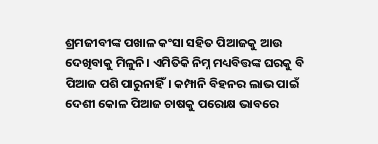ଶ୍ରମଜୀବୀଙ୍କ ପଖାଳ କଂସା ସହିତ ପିଆଜକୁ ଆଉ ଦେଖିବାକୁ ମିଳୁନି। ଏମିତିକି ନିମ୍ନ ମଧ୍ୟବିତ୍ତଙ୍କ ଘରକୁ ବି ପିଆଜ ପଶି ପାରୁନାହିଁ। କମ୍ପାନି ବିହନର ଲାଭ ପାଇଁ ଦେଶୀ କୋଳ ପିଆଜ ଚାଷକୁ ପରୋକ୍ଷ ଭାବରେ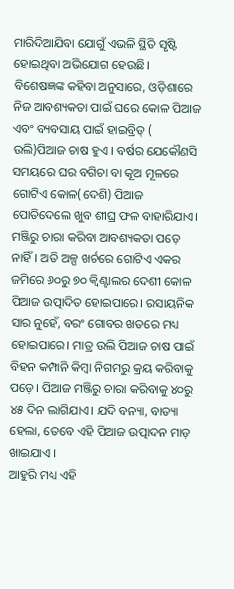ମାରିଦିଆଯିବା ଯୋଗୁଁ ଏଭଳି ସ୍ଥିତି ସୃଷ୍ଟି ହୋଇଥିବା ଅଭିଯୋଗ ହେଉଛି। ବିଶେଷଜ୍ଞଙ୍କ କହିବା ଅନୁସାରେ, ଓଡ଼ିଶାରେ ନିଜ ଆବଶ୍ୟକତା ପାଇଁ ଘରେ କୋଳ ପିଆଜ ଏବଂ ବ୍ୟବସାୟ ପାଇଁ ହାଇବ୍ରିଡ୍ ( ଉଲି)ପିଆଜ ଚାଷ ହୁଏ । ବର୍ଷର ଯେକୌଣସି ସମୟରେ ଘର ବଗିଚା ବା କୂଅ ମୂଳରେ ଗୋଟିଏ କୋଳ(ଦେଶି) ପିଆଜ ପୋତିଦେଲେ ଖୁବ ଶୀଘ୍ର ଫଳ ବାହାରିଯାଏ। ମଞ୍ଜିରୁ ଚାରା କରିବା ଆବଶ୍ୟକତା ପଡ଼େ ନାହିଁ। ଅତି ଅଳ୍ପ ଖର୍ଚରେ ଗୋଟିଏ ଏକର ଜମିରେ ୬୦ରୁ ୭୦ କ୍ବିଣ୍ଟାଲର ଦେଶୀ କୋଳ ପିଆଜ ଉତ୍ପାଦିତ ହୋଇପାରେ। ରସାୟନିକ ସାର ନୁହେଁ, ବରଂ ଗୋବର ଖତରେ ମଧ୍ୟ ହୋଇପାରେ। ମାତ୍ର ଉଲି ପିଆଜ ଚାଷ ପାଇଁ ବିହନ କମ୍ପାନି କିମ୍ବା ନିଗମରୁ କ୍ରୟ କରିବାକୁ ପଡ଼େ। ପିଆଜ ମଞ୍ଜିରୁ ଚାରା କରିବାକୁ ୪୦ରୁ ୪୫ ଦିନ ଲାଗିଯାଏ। ଯଦି ବନ୍ୟା, ବାତ୍ୟା ହେଲା, ତେବେ ଏହି ପିଆଜ ଉତ୍ପାଦନ ମାଡ଼ ଖାଇଯାଏ ।
ଆହୁରି ମଧ୍ୟ ଏହି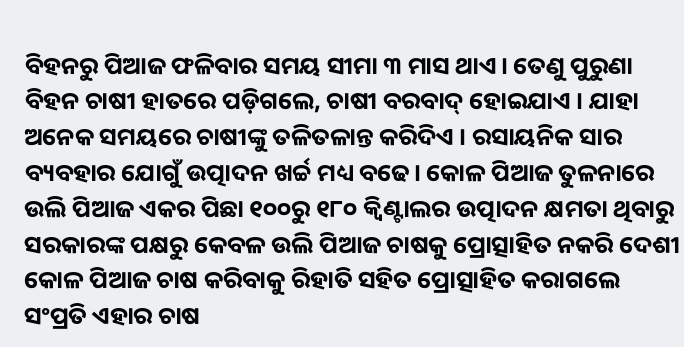ବିହନରୁ ପିଆଜ ଫଳିବାର ସମୟ ସୀମା ୩ ମାସ ଥାଏ। ତେଣୁ ପୁରୁଣା ବିହନ ଚାଷୀ ହାତରେ ପଡ଼ିଗଲେ, ଚାଷୀ ବରବାଦ୍ ହୋଇଯାଏ । ଯାହା ଅନେକ ସମୟରେ ଚାଷୀଙ୍କୁ ତଳିତଳାନ୍ତ କରିଦିଏ । ରସାୟନିକ ସାର ବ୍ୟବହାର ଯୋଗୁଁ ଉତ୍ପାଦନ ଖର୍ଚ୍ଚ ମଧ୍ୟ ବଢେ। କୋଳ ପିଆଜ ତୁଳନାରେ ଉଲି ପିଆଜ ଏକର ପିଛା ୧୦୦ରୁ ୧୮୦ କ୍ବିଣ୍ଟାଲର ଉତ୍ପାଦନ କ୍ଷମତା ଥିବାରୁ ସରକାରଙ୍କ ପକ୍ଷରୁ କେବଳ ଉଲି ପିଆଜ ଚାଷକୁ ପ୍ରୋତ୍ସାହିତ ନକରି ଦେଶୀ କୋଳ ପିଆଜ ଚାଷ କରିବାକୁ ରିହାତି ସହିତ ପ୍ରୋତ୍ସାହିତ କରାଗଲେ ସଂପ୍ରତି ଏହାର ଚାଷ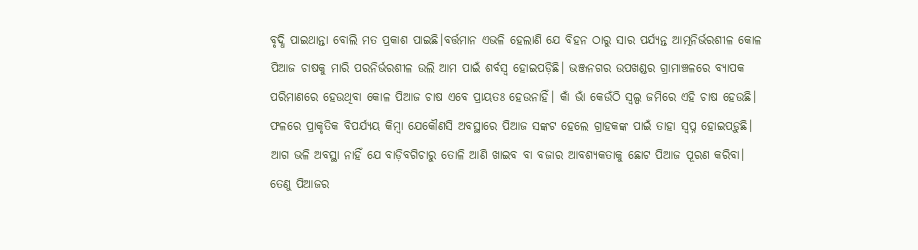ବୃଦ୍ଧି ପାଇଥାନ୍ତା ବୋଲି ମତ ପ୍ରକାଶ ପାଇଛି।ବର୍ତ୍ତମାନ ଏଭଳି ହେଲାଣି ଯେ ବିହନ ଠାରୁ ସାର ପର୍ଯ୍ୟନ୍ତ ଆତ୍ମନିର୍ଭରଶୀଳ କୋଳ ପିଆଜ ଚାଷକୁ ମାରି ପରନିର୍ଭରଶୀଳ ଉଲି ଆମ ପାଇଁ ଶର୍ବସ୍ବ ହୋଇପଡ଼ିଛି। ଭଞ୍ଜନଗର ଉପଖଣ୍ଡର ଗ୍ରାମାଞ୍ଚଳରେ ବ୍ୟାପକ ପରିମାଣରେ ହେଉଥିବା କୋଳ ପିଆଜ ଚାଷ ଏବେ ପ୍ରାୟତଃ ହେଉନାହିଁ। କାଁ ଭାଁ କେଉଁଠି ସ୍ବଲ୍ପ ଜମିରେ ଏହି ଚାଷ ହେଉଛି। ଫଳରେ ପ୍ରାକୃତିକ ବିପର୍ଯ୍ୟୟ କିମ୍ବା ଯେକୌଣସି ଅବସ୍ଥାରେ ପିଆଜ ସଙ୍କଟ ହେଲେ ଗ୍ରାହକଙ୍କ ପାଇଁ ତାହା ସ୍ବପ୍ନ ହୋଇପଡ଼ୁଛି। ଆଗ ଭଳି ଅବସ୍ଥା ନାହିଁ ଯେ ବାଡ଼ିବଗିଚାରୁ ତୋଳି ଆଣି ଖାଇବ ବା ବଜାର ଆବଶ୍ୟକତାକୁ ଛୋଟ ପିଆଜ ପୂରଣ କରିବା। ତେଣୁ ପିଆଜର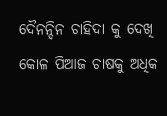ଦୈନନ୍ଦିନ ଚାହିଦା କୁ ଦେଖି କୋଳ ପିଆଜ ଚାଷକୁ ଅଧିକ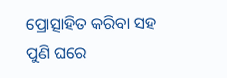ପ୍ରୋତ୍ସାହିତ କରିବା ସହ ପୁଣି ଘରେ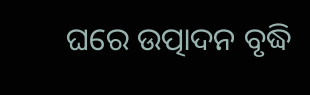ଘରେ ଉତ୍ପାଦନ ବୃଦ୍ଧି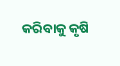କରିବାକୁ କୃଷି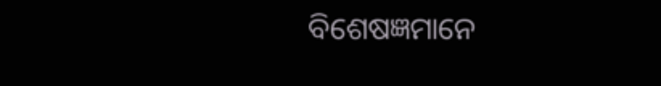ବିଶେଷଜ୍ଞମାନେ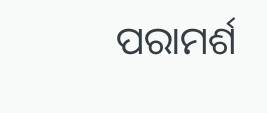ପରାମର୍ଶ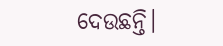ଦେଉଛନ୍ତି।